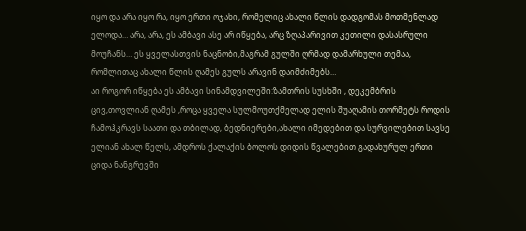იყო და არა იყო რა, იყო ერთი ოჯახი, რომელიც ახალი წლის დადგომას მოთმენლად ელოდა… არა, არა, ეს ამბავი ასე არ იწყება, არც ზღაპარივით კეთილი დასასრული მოუჩანს… ეს ყველასთვის ნაცნობი,მაგრამ გულში ღრმად დამარხული თემაა, რომლითაც ახალი წლის ღამეს გულს არავინ დაიმძიმებს…
აი როგორ იწყება ეს ამბავი სინამდვილეში:ზამთრის სუსხში , დეკემბრის ცივ,თოვლიან ღამეს ,როცა ყველა სულმოუთქმელად ელის შუაღამის თორმეტს როდის ჩამოჰკრავს საათი და თბილად, ბედნიერები,ახალი იმედებით და სურვილებით სავსე ელიან ახალ წელს, ამდროს ქალაქის ბოლოს დიდის წვალებით გადახურულ ერთი ციდა ნანგრევში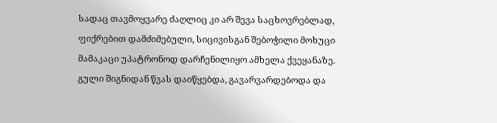სადაც თავმოყვარე ძაღლიც კი არ შევა საცხოვრებლად, ფიქრებით დამძიმებული, სიცივისგან შებოჭილი მოხუცი მამაკაცი უპატრონოდ დარჩენილიყო ამხელა ქვეყანაზე.
გული შიგნიდან წვას დაიწყებდა, გავარვარდებოდა და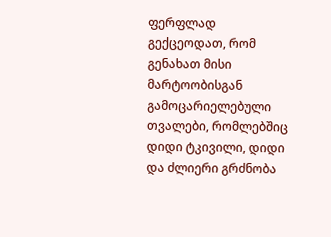ფერფლად გექცეოდათ, რომ გენახათ მისი მარტოობისგან გამოცარიელებული თვალები, რომლებშიც დიდი ტკივილი, დიდი და ძლიერი გრძნობა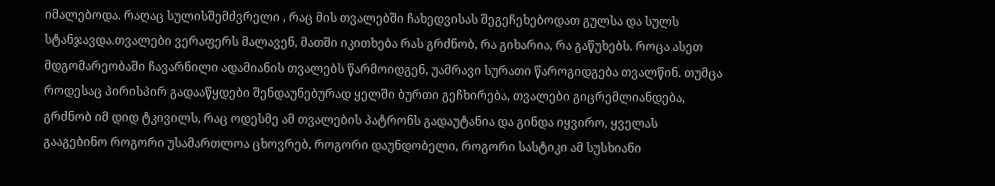იმალებოდა. რაღაც სულისშემძვრელი , რაც მის თვალებში ჩახედვისას შეგეჩეხებოდათ გულსა და სულს სტანჯავდა.თვალები ვერაფერს მალავენ, მათში იკითხება რას გრძნობ, რა გიხარია, რა გაწუხებს. როცა ასეთ მდგომარეობაში ჩავარნილი ადამიანის თვალებს წარმოიდგენ, უამრავი სურათი წაროგიდგება თვალწინ. თუმცა როდესაც პირისპირ გადააწყდები შენდაუნებურად ყელში ბურთი გეჩხირება, თვალები გიცრემლიანდება, გრძნობ იმ დიდ ტკივილს, რაც ოდესმე ამ თვალების პატრონს გადაუტანია და გინდა იყვირო, ყველას გააგებინო როგორი უსამართლოა ცხოვრებ, როგორი დაუნდობელი, როგორი სასტიკი ამ სუსხიანი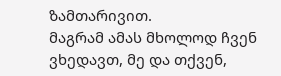ზამთარივით.
მაგრამ ამას მხოლოდ ჩვენ ვხედავთ, მე და თქვენ,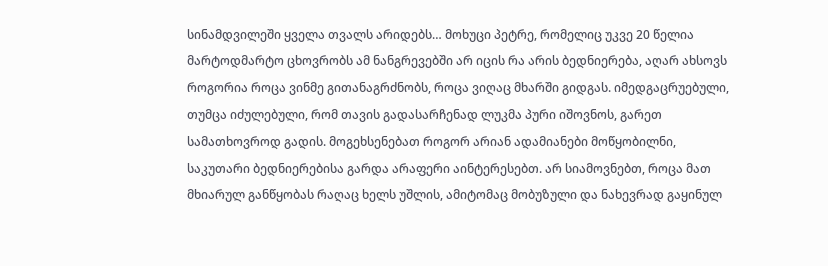სინამდვილეში ყველა თვალს არიდებს… მოხუცი პეტრე, რომელიც უკვე 20 წელია მარტოდმარტო ცხოვრობს ამ ნანგრევებში არ იცის რა არის ბედნიერება, აღარ ახსოვს როგორია როცა ვინმე გითანაგრძნობს, როცა ვიღაც მხარში გიდგას. იმედგაცრუებული, თუმცა იძულებული, რომ თავის გადასარჩენად ლუკმა პური იშოვნოს, გარეთ სამათხოვროდ გადის. მოგეხსენებათ როგორ არიან ადამიანები მოწყობილნი, საკუთარი ბედნიერებისა გარდა არაფერი აინტერესებთ. არ სიამოვნებთ, როცა მათ მხიარულ განწყობას რაღაც ხელს უშლის, ამიტომაც მობუზული და ნახევრად გაყინულ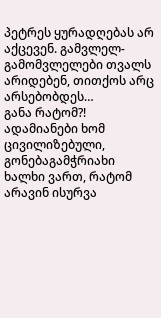პეტრეს ყურადღებას არ აქცევენ. გამვლელ-გამომვლელები თვალს არიდებენ, თითქოს არც არსებობდეს…
განა რატომ?! ადამიანები ხომ ცივილიზებული, გონებაგამჭრიახი ხალხი ვართ, რატომ არავინ ისურვა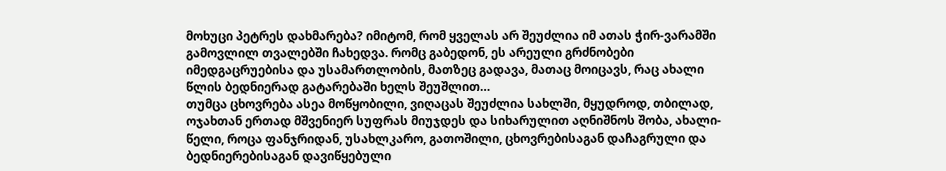მოხუცი პეტრეს დახმარება? იმიტომ, რომ ყველას არ შეუძლია იმ ათას ჭირ-ვარამში გამოვლილ თვალებში ჩახედვა. რომც გაბედონ, ეს არეული გრძნობები იმედგაცრუებისა და უსამართლობის, მათზეც გადავა, მათაც მოიცავს, რაც ახალი წლის ბედნიერად გატარებაში ხელს შეუშლით…
თუმცა ცხოვრება ასეა მოწყობილი, ვიღაცას შეუძლია სახლში, მყუდროდ, თბილად, ოჯახთან ერთად მშვენიერ სუფრას მიუჯდეს და სიხარულით აღნიშნოს შობა, ახალი-წელი, როცა ფანჯრიდან, უსახლკარო, გათოშილი, ცხოვრებისაგან დაჩაგრული და ბედნიერებისაგან დავიწყებული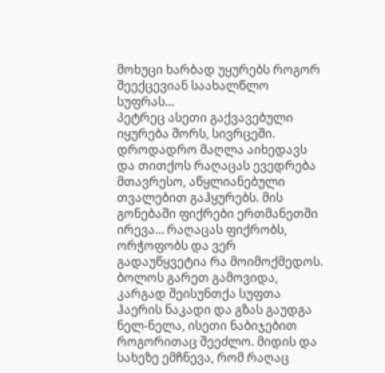მოხუცი ხარბად უყურებს როგორ შეექცევიან საახალწლო სუფრას…
პეტრეც ასეთი გაქვავებული იყურება შორს, სივრცეში. დროდადრო მაღლა აიხედავს და თითქოს რაღაცას ევედრება მთავრესო, აწყლიანებული თვალებით გაჰყურებს. მის გონებაში ფიქრები ერთმანეთში ირევა… რაღაცას ფიქრობს, ორჭოფობს და ვერ გადაუწყვეტია რა მოიმოქმედოს.
ბოლოს გარეთ გამოვიდა, კარგად შეისუნთქა სუფთა ჰაერის ნაკადი და გზას გაუდგა ნელ-ნელა, ისეთი ნაბიჯებით როგორითაც შეეძლო. მიდის და სახეზე ემჩნევა, რომ რაღაც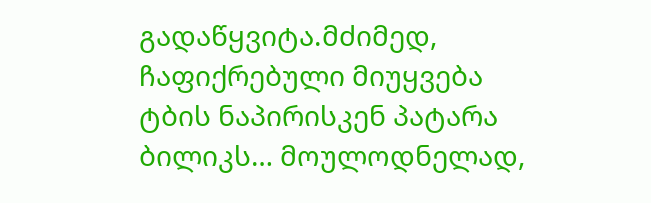გადაწყვიტა.მძიმედ, ჩაფიქრებული მიუყვება ტბის ნაპირისკენ პატარა ბილიკს… მოულოდნელად,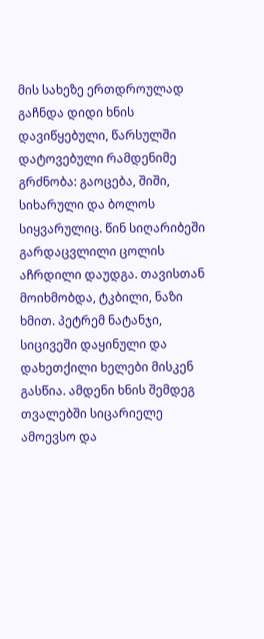მის სახეზე ერთდროულად გაჩნდა დიდი ხნის დავიწყებული, წარსულში დატოვებული რამდენიმე გრძნობა: გაოცება, შიში, სიხარული და ბოლოს სიყვარულიც. წინ სიღარიბეში გარდაცვლილი ცოლის აჩრდილი დაუდგა. თავისთან მოიხმობდა, ტკბილი, ნაზი ხმით. პეტრემ ნატანჯი, სიცივეში დაყინული და დახეთქილი ხელები მისკენ გასწია. ამდენი ხნის შემდეგ თვალებში სიცარიელე ამოევსო და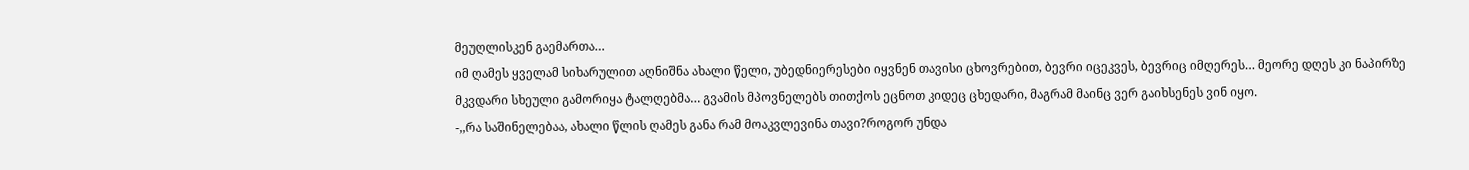მეუღლისკენ გაემართა…
იმ ღამეს ყველამ სიხარულით აღნიშნა ახალი წელი, უბედნიერესები იყვნენ თავისი ცხოვრებით, ბევრი იცეკვეს, ბევრიც იმღერეს… მეორე დღეს კი ნაპირზე მკვდარი სხეული გამორიყა ტალღებმა… გვამის მპოვნელებს თითქოს ეცნოთ კიდეც ცხედარი, მაგრამ მაინც ვერ გაიხსენეს ვინ იყო.
-,,რა საშინელებაა, ახალი წლის ღამეს განა რამ მოაკვლევინა თავი?როგორ უნდა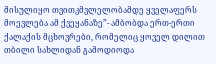მისულიყო თვითკმვლელობამდე ყველაფერს მოევლება ამ ქვეყანაზე”- ამბობდა ერთ-ერთი ქალაქის მცხოვრები, რომელიც ყოველ დილით თბილი სახლიდან გამოდიოდა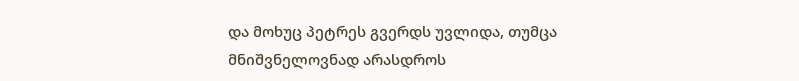და მოხუც პეტრეს გვერდს უვლიდა, თუმცა მნიშვნელოვნად არასდროს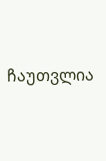ჩაუთვლია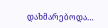დახმარებოდა…